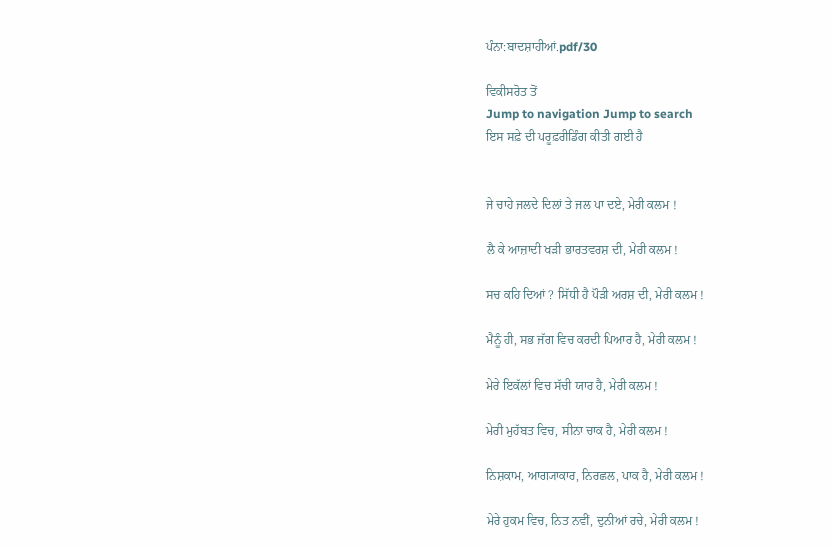ਪੰਨਾ:ਬਾਦਸ਼ਾਹੀਆਂ.pdf/30

ਵਿਕੀਸਰੋਤ ਤੋਂ
Jump to navigation Jump to search
ਇਸ ਸਫ਼ੇ ਦੀ ਪਰੂਫ਼ਰੀਡਿੰਗ ਕੀਤੀ ਗਈ ਹੈ


ਜੇ ਚਾਹੇ ਜਲਦੇ ਦਿਲਾਂ ਤੇ ਜਲ ਪਾ ਦਏ, ਮੇਰੀ ਕਲਮ !

ਲੈ ਕੇ ਆਜ਼ਾਦੀ ਖੜੀ ਭਾਰਤਵਰਸ਼ ਦੀ, ਮੇਰੀ ਕਲਮ !

ਸਚ ਕਹਿ ਦਿਆਂ ? ਸਿੱਧੀ ਹੈ ਪੌੜੀ ਅਰਸ਼ ਦੀ, ਮੇਰੀ ਕਲਮ !

ਮੈਨੂੰ ਹੀ, ਸਭ ਜੱਗ ਵਿਚ ਕਰਦੀ ਪਿਆਰ ਹੈ, ਮੇਰੀ ਕਲਮ !

ਮੇਰੇ ਇਕੱਲਾਂ ਵਿਚ ਸੱਚੀ ਯਾਰ ਹੈ, ਮੇਰੀ ਕਲਮ !

ਮੇਰੀ ਮੁਹੱਬਤ ਵਿਚ, ਸੀਨਾ ਚਾਕ ਹੈ, ਮੇਰੀ ਕਲਮ !

ਨਿਸ਼ਕਾਮ, ਆਗ੍ਯਾਕਾਰ, ਨਿਰਛਲ, ਪਾਕ ਹੈ, ਮੇਰੀ ਕਲਮ !

ਮੇਰੇ ਹੁਕਮ ਵਿਚ, ਨਿਤ ਨਵੀਂ, ਦੁਨੀਆਂ ਰਚੇ, ਮੇਰੀ ਕਲਮ !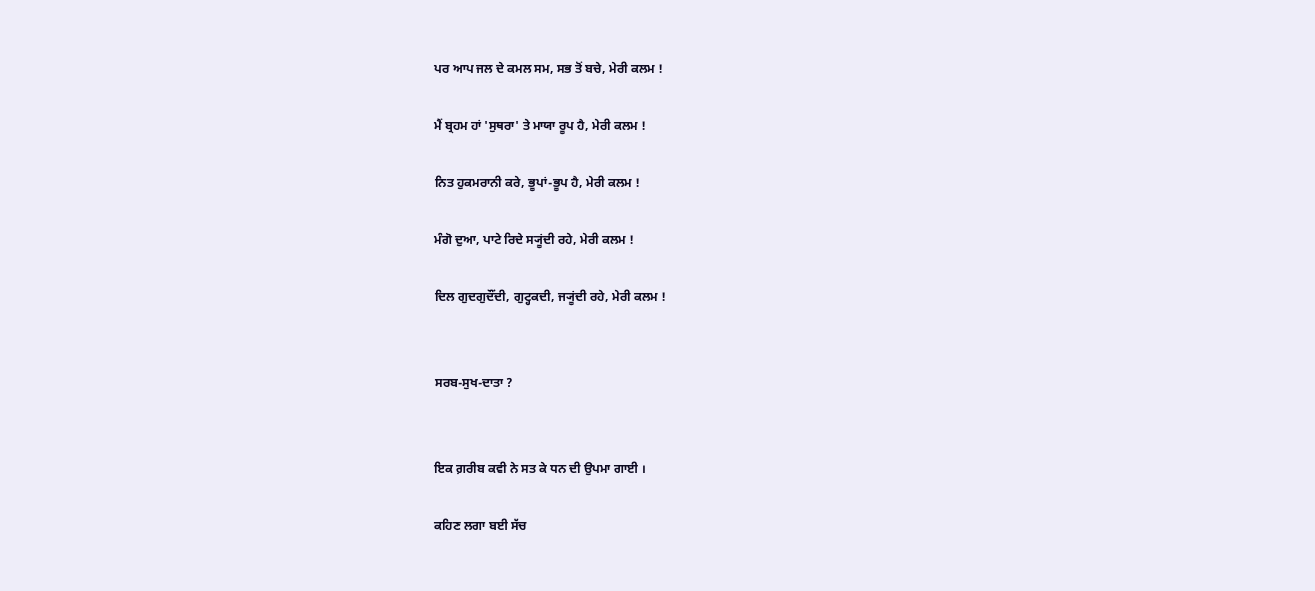ਪਰ ਆਪ ਜਲ ਦੇ ਕਮਲ ਸਮ, ਸਭ ਤੋਂ ਬਚੇ, ਮੇਰੀ ਕਲਮ !

ਮੈਂ ਬ੍ਰਹਮ ਹਾਂ 'ਸੁਥਰਾ' ਤੇ ਮਾਯਾ ਰੂਪ ਹੈ, ਮੇਰੀ ਕਲਮ !

ਨਿਤ ਹੁਕਮਰਾਨੀ ਕਰੇ, ਭੂਪਾਂ-ਭੂਪ ਹੈ, ਮੇਰੀ ਕਲਮ !

ਮੰਗੋ ਦੁਆ, ਪਾਟੇ ਰਿਦੇ ਸ੍ਯੂਂਦੀ ਰਹੇ, ਮੇਰੀ ਕਲਮ !

ਦਿਲ ਗੁਦਗੁਦੌਂਦੀ, ਗੁਟ੍ਹਕਦੀ, ਜ੍ਯੂਂਦੀ ਰਹੇ, ਮੇਰੀ ਕਲਮ !


ਸਰਬ-ਸੁਖ-ਦਾਤਾ ?


ਇਕ ਗ਼ਰੀਬ ਕਵੀ ਨੇ ਸਤ ਕੇ ਧਨ ਦੀ ਉਪਮਾ ਗਾਈ ।

ਕਹਿਣ ਲਗਾ ਬਈ ਸੱਚ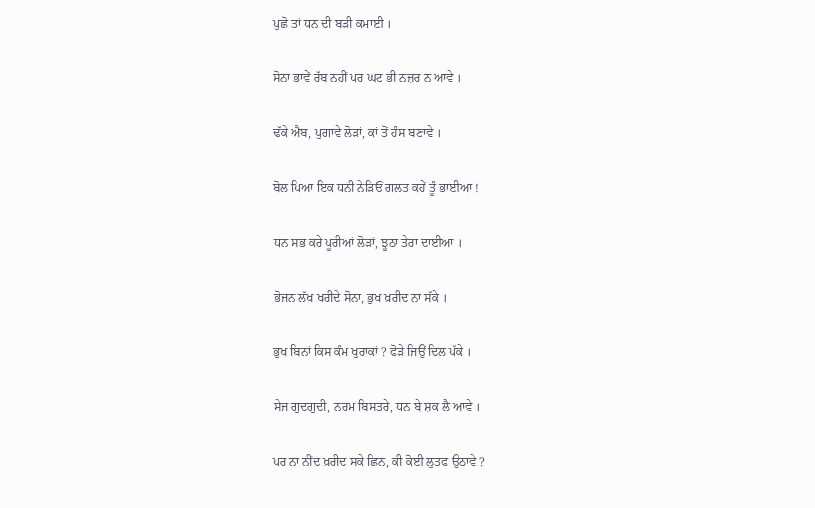ਪੁਛੋ ਤਾਂ ਧਨ ਦੀ ਬੜੀ ਕਮਾਈ ।

ਸੋਨਾ ਭਾਵੇਂ ਰੱਬ ਨਹੀਂ ਪਰ ਘਟ ਭੀ ਨਜ਼ਰ ਨ ਆਵੇ ।

ਢੱਕੇ ਐਬ, ਪੁਗਾਵੇ ਲੋੜਾਂ, ਕਾਂ ਤੋਂ ਹੰਸ ਬਣਾਵੇ ।

ਬੋਲ ਪਿਆ ਇਕ ਧਨੀ ਨੇੜਿਓਂ ਗਲਤ ਕਹੇਂ ਤੂੰ ਭਾਈਆ !

ਧਨ ਸਭ ਕਰੇ ਪੂਰੀਆਂ ਲੋੜਾਂ, ਝੂਠਾ ਤੇਰਾ ਦਾਈਆ ।

ਭੋਜਨ ਲੱਖ ਖਰੀਦੇ ਸੋਨਾ, ਭੁਖ ਖ਼ਰੀਦ ਨਾ ਸੱਕੇ ।

ਭੁਖ ਬਿਨਾਂ ਕਿਸ ਕੰਮ ਖੁਰਾਕਾਂ ? ਫੋੜੇ ਜਿਉਂ ਦਿਲ ਪੱਕੇ ।

ਸੇਜ ਗੁਦਗੁਦੀ, ਨਰਮ ਬਿਸਤਰੇ, ਧਨ ਬੇ ਸ਼ਕ ਲੈ ਆਵੇ ।

ਪਰ ਨਾ ਨੀਂਦ ਖ਼ਰੀਦ ਸਕੇ ਛਿਨ, ਕੀ ਕੋਈ ਲੁਤਫ ਉਠਾਵੇ ?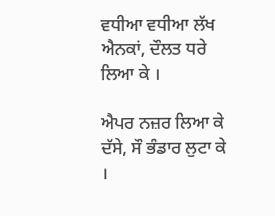ਵਧੀਆ ਵਧੀਆ ਲੱਖ ਐਨਕਾਂ, ਦੌਲਤ ਧਰੇ ਲਿਆ ਕੇ ।

ਐਪਰ ਨਜ਼ਰ ਲਿਆ ਕੇ ਦੱਸੇ, ਸੌ ਭੰਡਾਰ ਲੁਟਾ ਕੇ ।